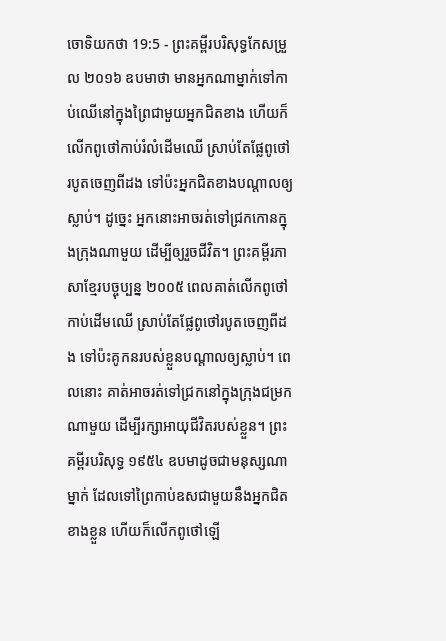ចោទិយកថា 19:5 - ព្រះគម្ពីរបរិសុទ្ធកែសម្រួល ២០១៦ ឧបមាថា មានអ្នកណាម្នាក់ទៅកាប់ឈើនៅក្នុងព្រៃជាមួយអ្នកជិតខាង ហើយក៏លើកពូថៅកាប់រំលំដើមឈើ ស្រាប់តែផ្លែពូថៅរបូតចេញពីដង ទៅប៉ះអ្នកជិតខាងបណ្ដាលឲ្យស្លាប់។ ដូច្នេះ អ្នកនោះអាចរត់ទៅជ្រកកោនក្នុងក្រុងណាមួយ ដើម្បីឲ្យរួចជីវិត។ ព្រះគម្ពីរភាសាខ្មែរបច្ចុប្បន្ន ២០០៥ ពេលគាត់លើកពូថៅកាប់ដើមឈើ ស្រាប់តែផ្លែពូថៅរបូតចេញពីដង ទៅប៉ះគូកនរបស់ខ្លួនបណ្ដាលឲ្យស្លាប់។ ពេលនោះ គាត់អាចរត់ទៅជ្រកនៅក្នុងក្រុងជម្រកណាមួយ ដើម្បីរក្សាអាយុជីវិតរបស់ខ្លួន។ ព្រះគម្ពីរបរិសុទ្ធ ១៩៥៤ ឧបមាដូចជាមនុស្សណាម្នាក់ ដែលទៅព្រៃកាប់ឧសជាមួយនឹងអ្នកជិតខាងខ្លួន ហើយក៏លើកពូថៅឡើ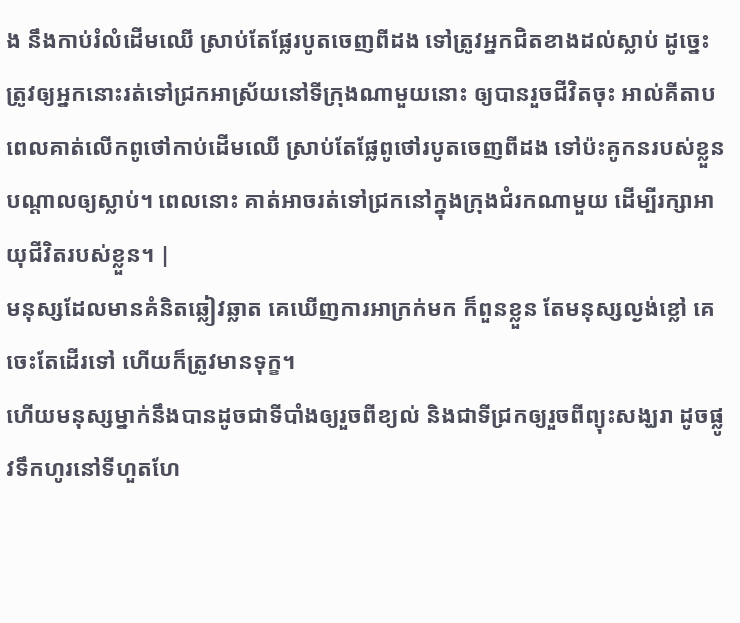ង នឹងកាប់រំលំដើមឈើ ស្រាប់តែផ្លែរបូតចេញពីដង ទៅត្រូវអ្នកជិតខាងដល់ស្លាប់ ដូច្នេះត្រូវឲ្យអ្នកនោះរត់ទៅជ្រកអាស្រ័យនៅទីក្រុងណាមួយនោះ ឲ្យបានរួចជីវិតចុះ អាល់គីតាប ពេលគាត់លើកពូថៅកាប់ដើមឈើ ស្រាប់តែផ្លែពូថៅរបូតចេញពីដង ទៅប៉ះគូកនរបស់ខ្លួនបណ្តាលឲ្យស្លាប់។ ពេលនោះ គាត់អាចរត់ទៅជ្រកនៅក្នុងក្រុងជំរកណាមួយ ដើម្បីរក្សាអាយុជីវិតរបស់ខ្លួន។ |
មនុស្សដែលមានគំនិតឆ្លៀវឆ្លាត គេឃើញការអាក្រក់មក ក៏ពួនខ្លួន តែមនុស្សល្ងង់ខ្លៅ គេចេះតែដើរទៅ ហើយក៏ត្រូវមានទុក្ខ។
ហើយមនុស្សម្នាក់នឹងបានដូចជាទីបាំងឲ្យរួចពីខ្យល់ និងជាទីជ្រកឲ្យរួចពីព្យុះសង្ឃរា ដូចផ្លូវទឹកហូរនៅទីហួតហែ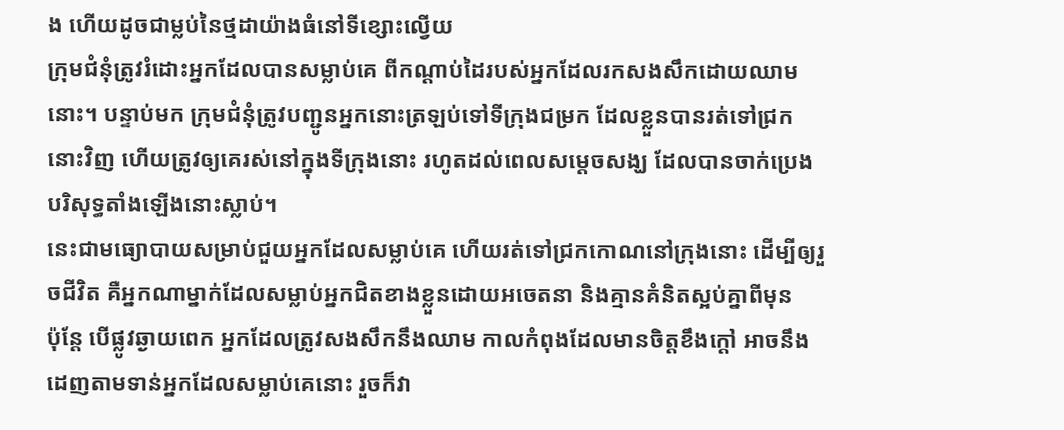ង ហើយដូចជាម្លប់នៃថ្មដាយ៉ាងធំនៅទីខ្សោះល្វើយ
ក្រុមជំនុំត្រូវរំដោះអ្នកដែលបានសម្លាប់គេ ពីកណ្ដាប់ដៃរបស់អ្នកដែលរកសងសឹកដោយឈាមនោះ។ បន្ទាប់មក ក្រុមជំនុំត្រូវបញ្ជូនអ្នកនោះត្រឡប់ទៅទីក្រុងជម្រក ដែលខ្លួនបានរត់ទៅជ្រកនោះវិញ ហើយត្រូវឲ្យគេរស់នៅក្នុងទីក្រុងនោះ រហូតដល់ពេលសម្ដេចសង្ឃ ដែលបានចាក់ប្រេងបរិសុទ្ធតាំងឡើងនោះស្លាប់។
នេះជាមធ្យោបាយសម្រាប់ជួយអ្នកដែលសម្លាប់គេ ហើយរត់ទៅជ្រកកោណនៅក្រុងនោះ ដើម្បីឲ្យរួចជីវិត គឺអ្នកណាម្នាក់ដែលសម្លាប់អ្នកជិតខាងខ្លួនដោយអចេតនា និងគ្មានគំនិតស្អប់គ្នាពីមុន
ប៉ុន្ដែ បើផ្លូវឆ្ងាយពេក អ្នកដែលត្រូវសងសឹកនឹងឈាម កាលកំពុងដែលមានចិត្តខឹងក្តៅ អាចនឹងដេញតាមទាន់អ្នកដែលសម្លាប់គេនោះ រួចក៏វា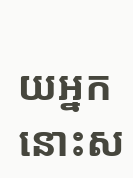យអ្នកនោះស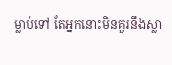ម្លាប់ទៅ តែអ្នកនោះមិនគួរនឹងស្លា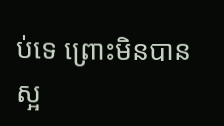ប់ទេ ព្រោះមិនបានស្អ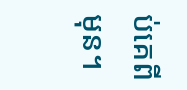ប់គេពីមុន។